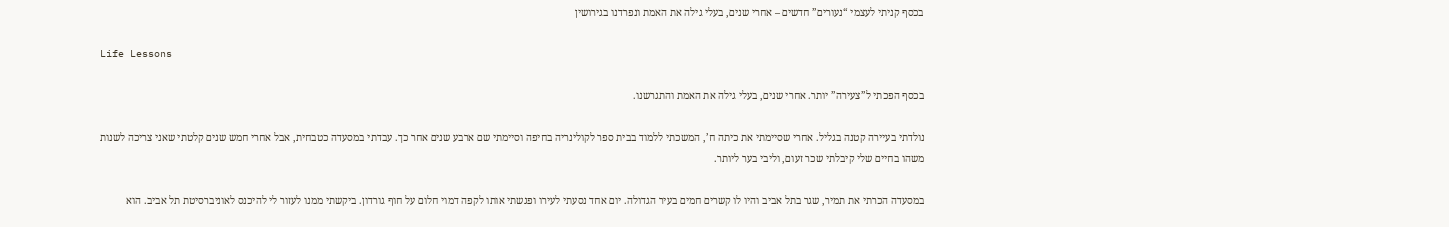בכסף קניתי לעצמי “נעורים” חדשים – אחרי שנים, בעלי גילה את האמת ונפרדנו בגירושין

Life Lessons

בכסף הפכתי ל”צעירה” יותר. אחרי שנים, בעלי גילה את האמת והתגרשנו.

נולדתי בעיירה קטנה בגליל. אחרי שסיימתי את כיתה ח’, המשכתי ללמוד בבית ספר לקולינריה בחיפה וסיימתי שם ארבע שנים אחר כך. עבדתי במסעדה כטבחית, אבל אחרי חמש שנים קלטתי שאני צריכה לשנות משהו בחיים שלי קיבלתי שכר זעום, וליבי בער ליותר.

במסעדה הכרתי את תמיר, שגר בתל אביב והיו לו קשרים חמים בעיר הגדולה. יום אחד נסעתי לעירו ופגשתי אותו לקפה דמוי חלום על חוף גורדון. ביקשתי ממנו לעזור לי להיכנס לאוניברסיטת תל אביב. הוא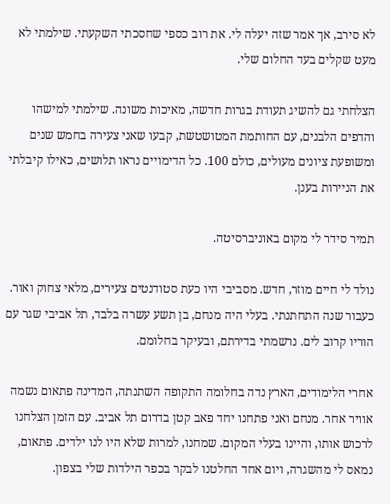לא סירב, אך אמר שזה יעלה לי. את רוב כספי שחסכתי השקעתי. שילמתי לא מעט שקלים בעד החלום שלי.

הצלחתי גם להשיג תעודת בגרות חדשה, מאיכות משונה. שילמתי למישהו והדפים הלבנים, עם החותמת המטושטשת, קבעו שאני צעירה בחמש שנים ומשופעת ציונים מעולים, כולם 100. כל הדימויים נראו תלושים, כאילו קיבלתי את הניירות בענן.

תמיר סידר לי מקום באוניברסיטה.

נולד לי חיים מוזר, חדש. מסביבי היו כעת סטודנטים צעירים, מלאי צחוק ואור. כעבור שנה התחתנתי. בעלי היה מנחם, בן תשע עשרה בלבד, תל אביבי שגר עם הוריו קרוב לים. נרשמתי בדירתם, ובעיקר בחלומם.

אחרי הלימודים, הארץ נדה בחלומה התקופה השתנתה, המדינה פתאום נשמה אוויר אחר. מנחם ואני פתחנו יחד פאב קטן בדרום תל אביב. עם הזמן הצלחנו לרכוש אותו, והיינו בעלי המקום. שמחנו, למרות שלא היו לנו ילדים. פתאום, נמאס לי מהשגרה, ויום אחד החלטנו לבקר בכפר הילדות שלי בצפון.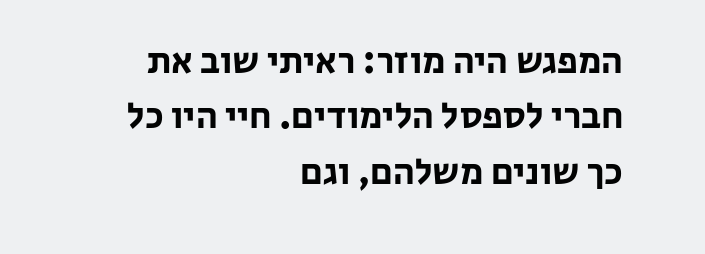המפגש היה מוזר: ראיתי שוב את חברי לספסל הלימודים. חיי היו כל כך שונים משלהם, וגם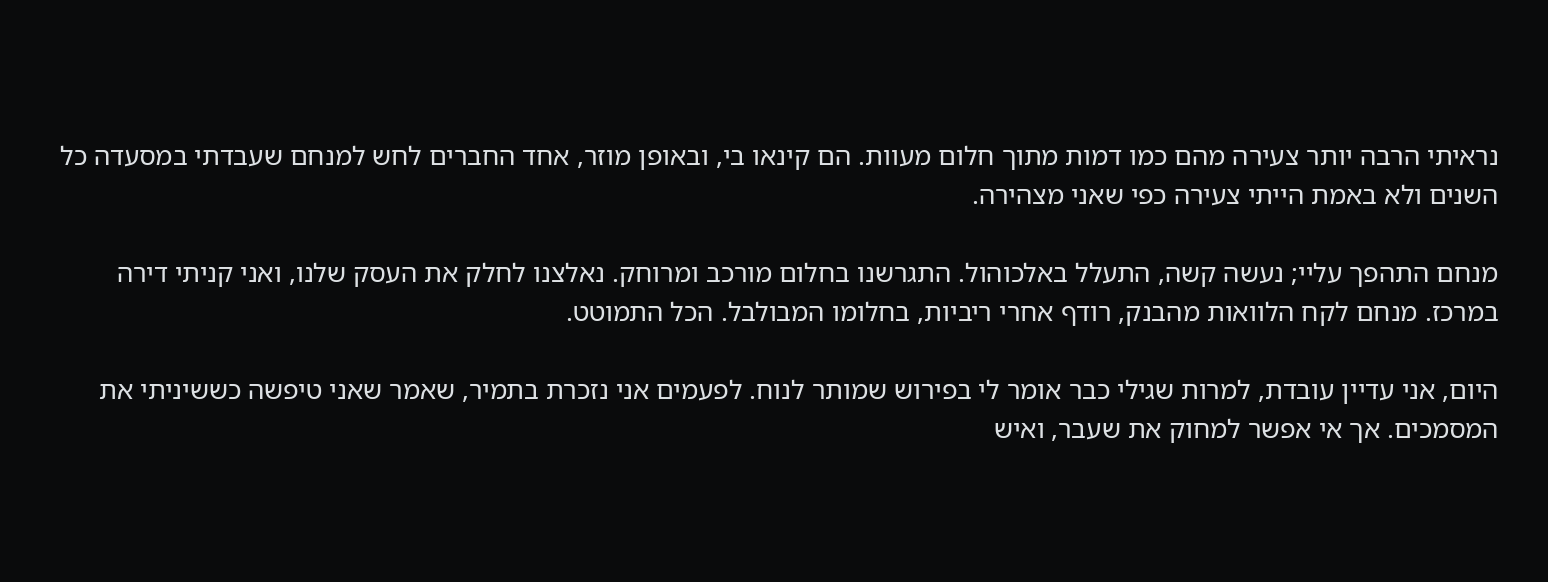נראיתי הרבה יותר צעירה מהם כמו דמות מתוך חלום מעוות. הם קינאו בי, ובאופן מוזר, אחד החברים לחש למנחם שעבדתי במסעדה כל השנים ולא באמת הייתי צעירה כפי שאני מצהירה.

מנחם התהפך עליי; נעשה קשה, התעלל באלכוהול. התגרשנו בחלום מורכב ומרוחק. נאלצנו לחלק את העסק שלנו, ואני קניתי דירה במרכז. מנחם לקח הלוואות מהבנק, רודף אחרי ריביות, בחלומו המבולבל. הכל התמוטט.

היום, אני עדיין עובדת, למרות שגילי כבר אומר לי בפירוש שמותר לנוח. לפעמים אני נזכרת בתמיר, שאמר שאני טיפשה כששיניתי את המסמכים. אך אי אפשר למחוק את שעבר, ואיש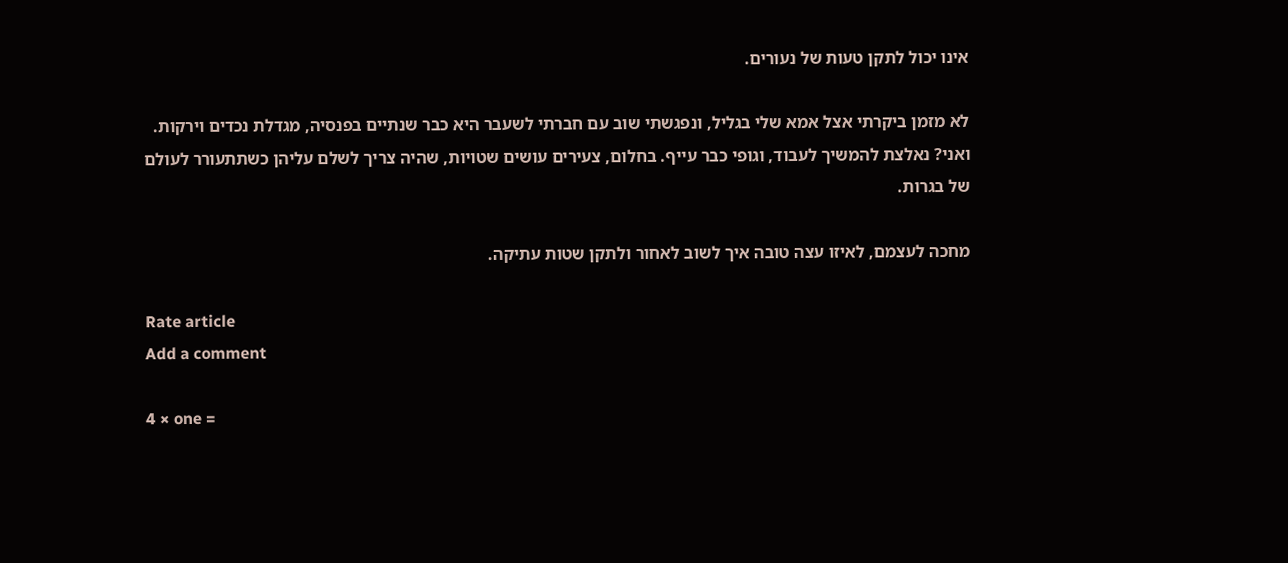אינו יכול לתקן טעות של נעורים.

לא מזמן ביקרתי אצל אמא שלי בגליל, ונפגשתי שוב עם חברתי לשעבר היא כבר שנתיים בפנסיה, מגדלת נכדים וירקות. ואני? נאלצת להמשיך לעבוד, וגופי כבר עייף. בחלום, צעירים עושים שטויות, שהיה צריך לשלם עליהן כשתתעורר לעולם של בגרות.

מחכה לעצמם, לאיזו עצה טובה איך לשוב לאחור ולתקן שטות עתיקה.

Rate article
Add a comment

4 × one =